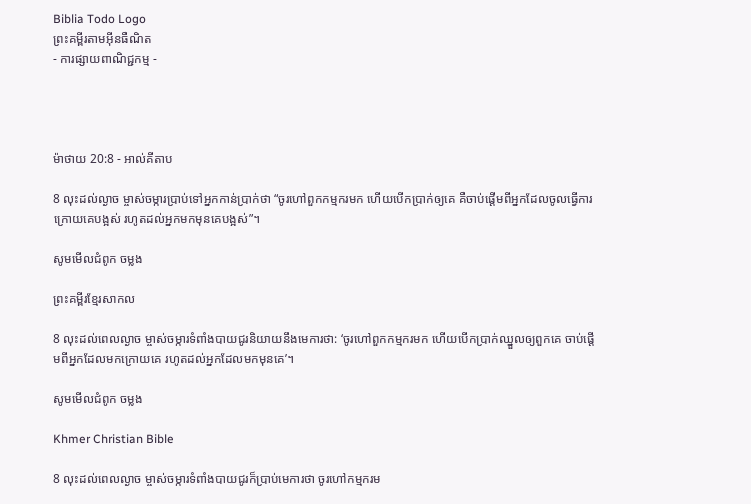Biblia Todo Logo
ព្រះគម្ពីរតាមអ៊ីនធឺណិត
- ការផ្សាយពាណិជ្ជកម្ម -




ម៉ាថាយ 20:8 - អាល់គីតាប

8 លុះដល់ល្ងាច ម្ចាស់ចម្ការប្រាប់ទៅអ្នកកាន់ប្រាក់ថា “ចូរហៅពួកកម្មករមក ហើយបើកប្រាក់ឲ្យគេ គឺចាប់ផ្ដើមពីអ្នកដែលចូលធ្វើការក្រោយគេបង្អស់ រហូតដល់អ្នកមកមុនគេបង្អស់”។

សូមមើលជំពូក ចម្លង

ព្រះគម្ពីរខ្មែរសាកល

8 លុះដល់ពេលល្ងាច ម្ចាស់ចម្ការទំពាំងបាយជូរនិយាយនឹងមេការថា: ‘ចូរហៅពួកកម្មករមក ហើយបើកប្រាក់ឈ្នួលឲ្យពួកគេ ចាប់ផ្ដើមពីអ្នកដែលមកក្រោយគេ រហូតដល់អ្នកដែលមកមុនគេ’។

សូមមើលជំពូក ចម្លង

Khmer Christian Bible

8 លុះដល់ពេលល្ងាច ម្ចាស់ចម្ការទំពាំងបាយជូរក៏ប្រាប់មេការថា ចូរហៅកម្មករម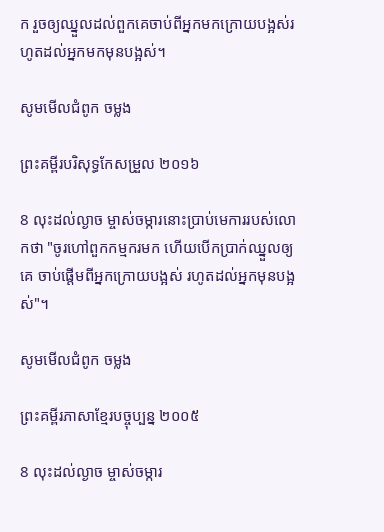ក រួចឲ្យឈ្នួលដល់ពួកគេចាប់ពីអ្នកមកក្រោយបង្អស់រហូតដល់អ្នកមកមុនបង្អស់។

សូមមើលជំពូក ចម្លង

ព្រះគម្ពីរបរិសុទ្ធកែសម្រួល ២០១៦

8 លុះដល់ល្ងាច ម្ចាស់ចម្ការនោះប្រាប់មេការរបស់លោកថា "ចូរហៅពួកកម្មករមក ហើយបើកប្រាក់ឈ្នួលឲ្យគេ ចាប់ផ្ដើមពីអ្នកក្រោយបង្អស់ រហូតដល់អ្នកមុនបង្អស់"។

សូមមើលជំពូក ចម្លង

ព្រះគម្ពីរភាសាខ្មែរបច្ចុប្បន្ន ២០០៥

8 លុះដល់ល្ងាច ម្ចាស់ចម្ការ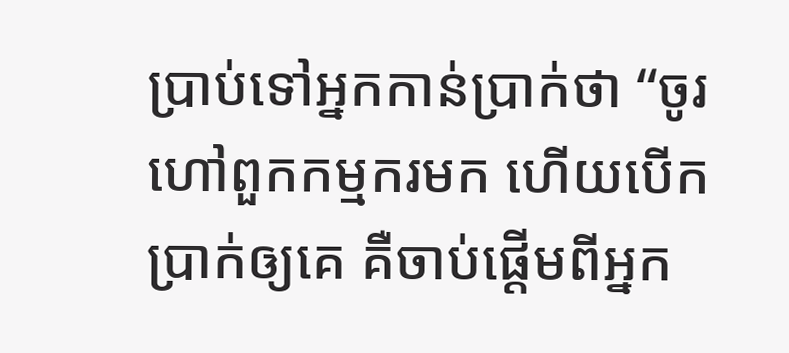ប្រាប់ទៅអ្នកកាន់ប្រាក់ថា “ចូរហៅពួកកម្មករមក ហើយបើកប្រាក់ឲ្យគេ គឺចាប់ផ្ដើមពីអ្នក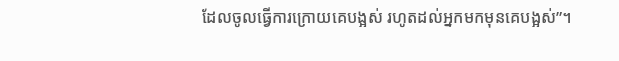ដែលចូលធ្វើការក្រោយគេបង្អស់ រហូតដល់អ្នកមកមុនគេបង្អស់”។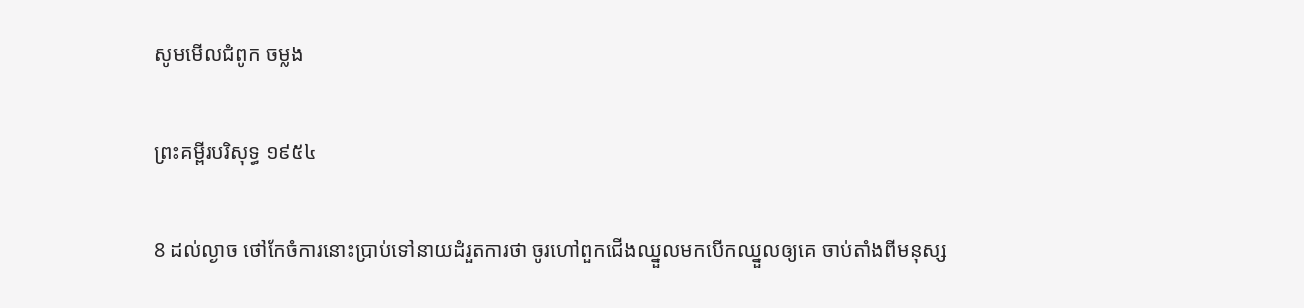សូមមើលជំពូក ចម្លង

ព្រះគម្ពីរបរិសុទ្ធ ១៩៥៤

8 ដល់ល្ងាច ថៅកែចំការនោះប្រាប់ទៅនាយដំរួតការថា ចូរហៅពួកជើងឈ្នួលមកបើកឈ្នួលឲ្យគេ ចាប់តាំងពីមនុស្ស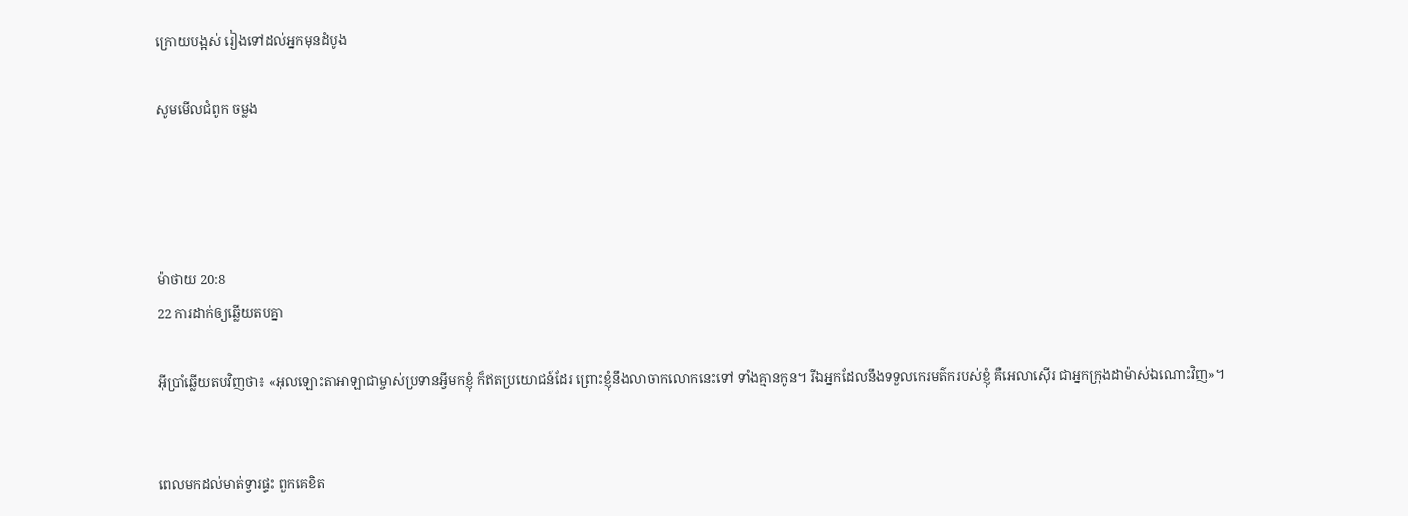ក្រោយបង្អស់ រៀងទៅដល់អ្នកមុនដំបូង

សូមមើលជំពូក ចម្លង




ម៉ាថាយ 20:8
22 ការដាក់ឲ្យឆ្លើយតបគ្នា

អ៊ីប្រាំឆ្លើយតបវិញថា៖ «អុលឡោះ‌តាអាឡាជាម្ចាស់ប្រទានអ្វីមកខ្ញុំ ក៏ឥតប្រយោជន៍ដែរ ព្រោះខ្ញុំនឹងលាចាកលោកនេះទៅ ទាំងគ្មានកូន។ រីឯអ្នកដែលនឹងទទួលកេរ‌មត៌ករបស់ខ្ញុំ គឺអេលា‌ស៊ើរ ជាអ្នកក្រុងដាម៉ាស់ឯណោះវិញ»។


ពេលមកដល់មាត់ទ្វារផ្ទះ ពួកគេខិត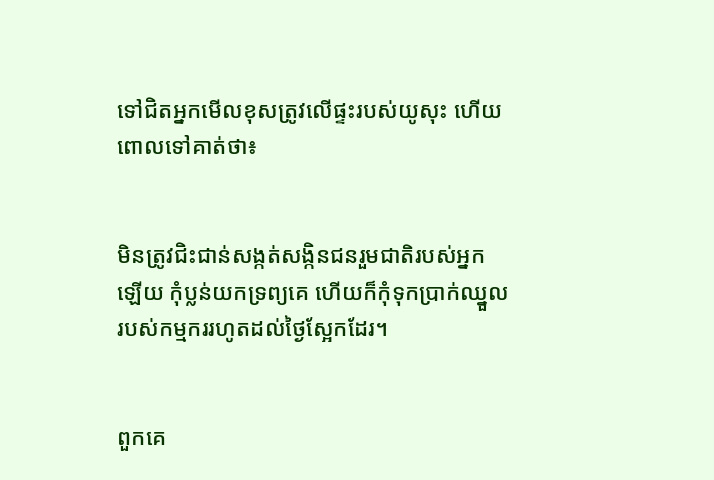ទៅជិតអ្នកមើលខុសត្រូវលើផ្ទះរបស់យូសុះ ហើយពោលទៅគាត់ថា៖


មិនត្រូវជិះជាន់សង្កត់សង្កិនជនរួមជាតិរបស់អ្នកឡើយ កុំប្លន់យកទ្រព្យគេ ហើយក៏កុំទុកប្រាក់ឈ្នួលរបស់កម្មកររហូតដល់ថ្ងៃស្អែកដែរ។


ពួកគេ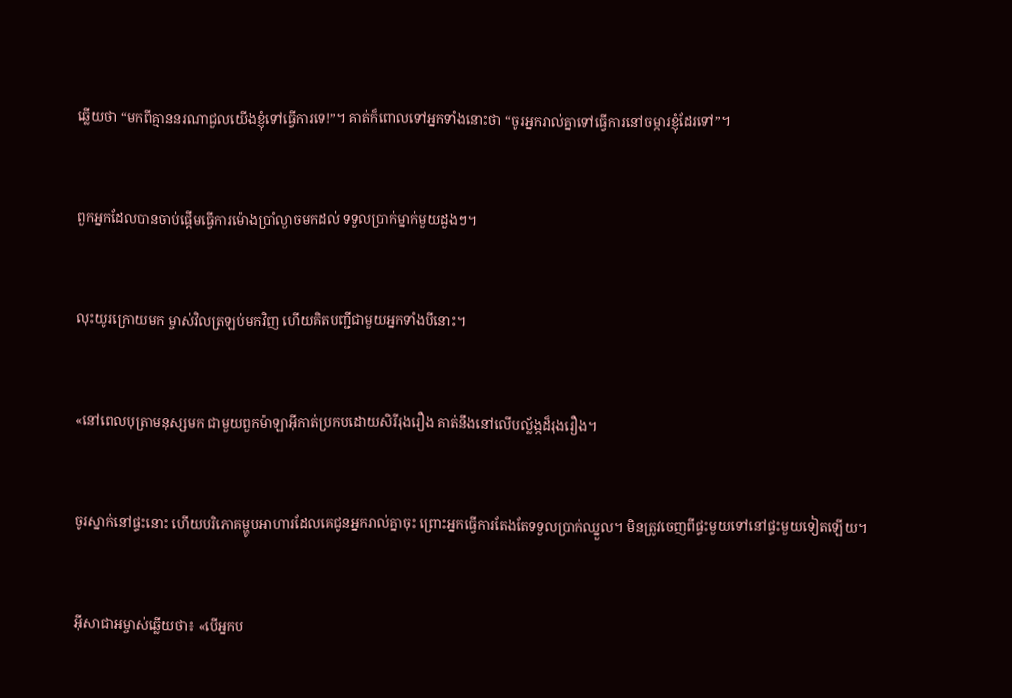ឆ្លើយថា “មកពីគ្មាននរណាជួលយើងខ្ញុំទៅធ្វើការទេ!”។ គាត់ក៏ពោលទៅអ្នកទាំងនោះថា “ចូរអ្នករាល់គ្នាទៅធ្វើការនៅចម្ការខ្ញុំដែរទៅ”។


ពួកអ្នកដែលបានចាប់ផ្ដើមធ្វើការម៉ោងប្រាំល្ងាចមកដល់ ទទួលប្រាក់ម្នាក់មួយដួងៗ។


លុះយូរក្រោយមក ម្ចាស់វិលត្រឡប់មកវិញ ហើយគិតបញ្ជីជាមួយអ្នកទាំងបីនោះ។


«នៅពេលបុត្រាមនុស្សមក ជាមួយពួកម៉ាឡា‌អ៊ីកាត់ប្រកបដោយសិរី‌រុង‌រឿង គាត់នឹងនៅលើបល្ល័ង្កដ៏រុង‌រឿង។


ចូរស្នាក់នៅផ្ទះនោះ ហើយបរិភោគម្ហូបអាហារដែលគេជូនអ្នករាល់គ្នាចុះ ព្រោះអ្នកធ្វើការតែងតែទទួលប្រាក់ឈ្នួល។ មិនត្រូវចេញពីផ្ទះមួយទៅនៅផ្ទះមួយទៀតឡើយ។


អ៊ីសា‌ជាអម្ចាស់ឆ្លើយថា៖ «បើអ្នកប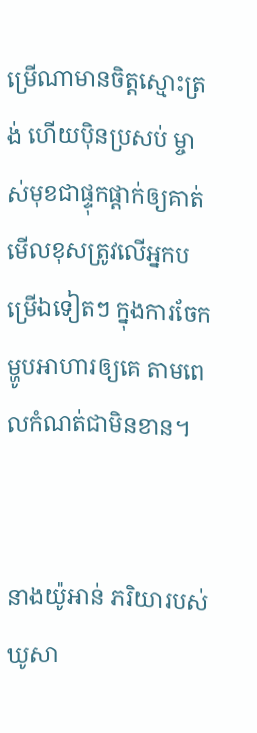ម្រើណាមានចិត្ដស្មោះត្រង់ ហើយប៉ិន‌ប្រសប់ ម្ចាស់មុខជាផ្ទុកផ្ដាក់ឲ្យគាត់មើលខុសត្រូវលើអ្នកបម្រើឯទៀតៗ ក្នុងការចែកម្ហូបអាហារឲ្យគេ តាមពេលកំណត់ជាមិនខាន។


នាងយ៉ូអាន់ ភរិយារបស់ឃូសា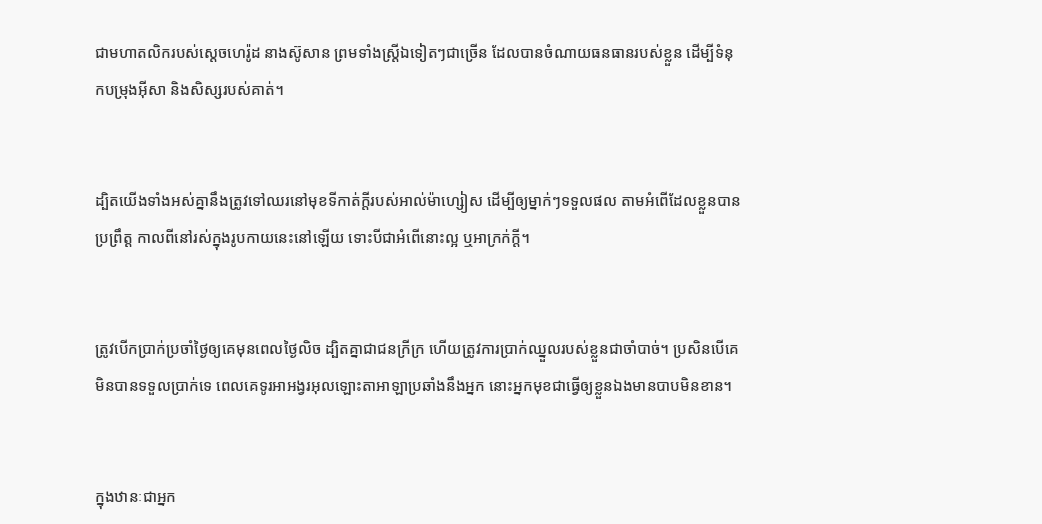ជាមហា‌តលិករបស់ស្តេចហេរ៉ូដ នាងស៊ូសាន ព្រមទាំងស្ដ្រីឯទៀតៗជាច្រើន ដែលបានចំណាយធន‌ធានរបស់ខ្លួន ដើម្បីទំនុកបម្រុងអ៊ីសា និងសិស្សរបស់គាត់។


ដ្បិតយើងទាំងអស់គ្នានឹងត្រូវទៅឈរនៅមុខទីកាត់ក្ដីរបស់អាល់ម៉ា‌ហ្សៀស ដើម្បីឲ្យម្នាក់ៗទទួលផល តាមអំពើដែលខ្លួនបានប្រព្រឹត្ដ កាលពីនៅរស់ក្នុងរូបកាយនេះនៅឡើយ ទោះបីជាអំពើនោះល្អ ឬអាក្រក់ក្ដី។


ត្រូវបើកប្រាក់ប្រចាំថ្ងៃឲ្យគេមុនពេលថ្ងៃលិច ដ្បិតគ្នាជាជនក្រីក្រ ហើយត្រូវការប្រាក់ឈ្នួលរបស់ខ្លួនជាចាំបាច់។ ប្រសិនបើគេមិនបានទទួលប្រាក់ទេ ពេលគេទូរអាអង្វរអុលឡោះ‌តាអាឡាប្រឆាំងនឹងអ្នក នោះអ្នកមុខជាធ្វើឲ្យខ្លួនឯងមានបាបមិនខាន។


ក្នុងឋានៈជាអ្នក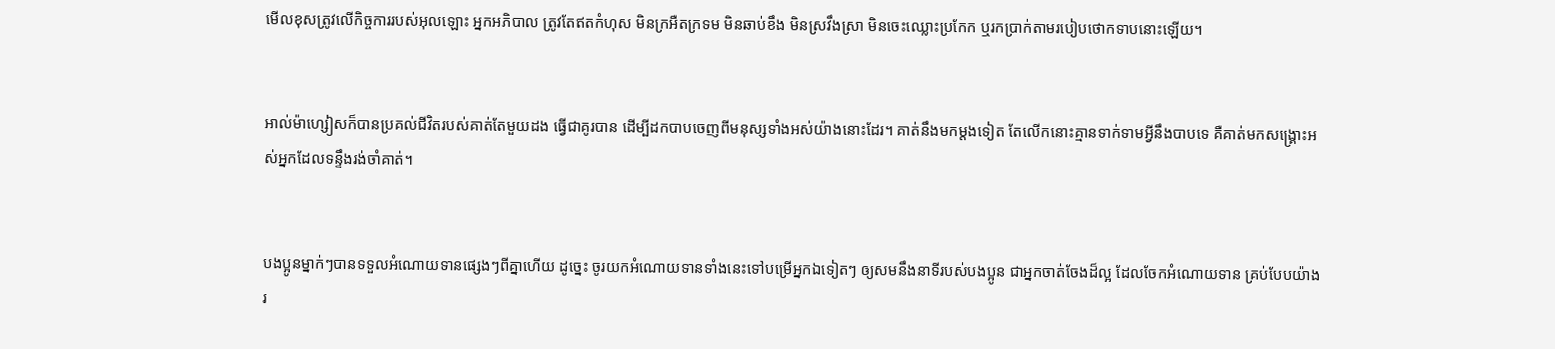មើលខុសត្រូវលើកិច្ចការរបស់អុលឡោះ អ្នកអភិបាល ត្រូវតែឥតកំហុស មិនក្រអឺតក្រទម មិនឆាប់ខឹង មិនស្រវឹងស្រា មិនចេះឈ្លោះប្រកែក ឬរកប្រាក់តាមរបៀបថោកទាបនោះឡើយ។


អាល់ម៉ា‌ហ្សៀសក៏បានប្រគល់ជីវិតរបស់គាត់តែមួយដង ធ្វើជាគូរបាន ដើម្បីដកបាបចេញពីមនុស្សទាំងអស់យ៉ាងនោះដែរ។ គាត់នឹងមកម្ដងទៀត តែលើកនោះគ្មានទាក់ទាមអ្វីនឹងបាបទេ គឺគាត់មកសង្គ្រោះអស់អ្នកដែលទន្ទឹងរង់‌ចាំគាត់។


បងប្អូនម្នាក់ៗបានទទួលអំណោយទានផ្សេងៗពីគ្នាហើយ ដូច្នេះ ចូរយកអំណោយទានទាំងនេះទៅបម្រើអ្នកឯទៀតៗ ឲ្យសមនឹងនាទីរបស់បងប្អូន ជាអ្នកចាត់ចែងដ៏ល្អ ដែលចែកអំណោយទាន គ្រប់បែបយ៉ាងរ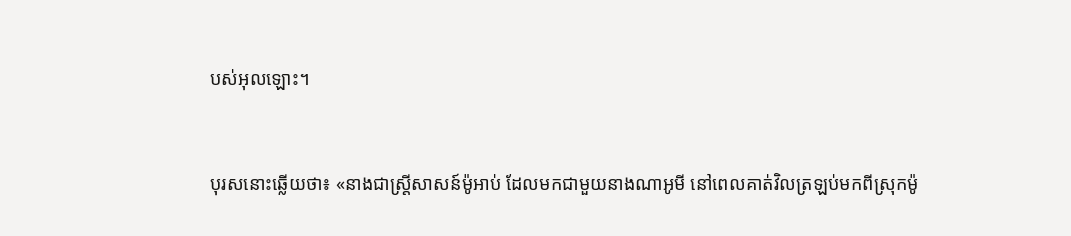បស់អុលឡោះ។


បុរសនោះឆ្លើយថា៖ «នាងជាស្ត្រីសាសន៍ម៉ូអាប់ ដែលមកជាមួយនាងណា‌អូមី នៅពេលគាត់វិលត្រឡប់មកពីស្រុកម៉ូ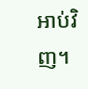អាប់វិញ។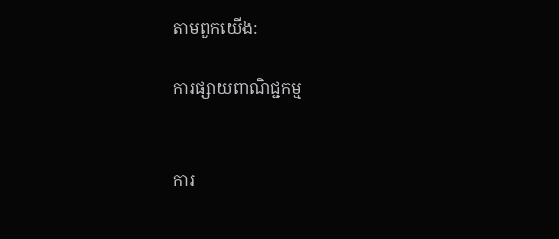តាមពួកយើង:

ការផ្សាយពាណិជ្ជកម្ម


ការ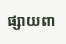ផ្សាយពា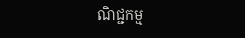ណិជ្ជកម្ម